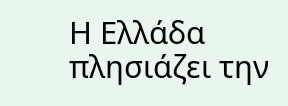Η Ελλάδα πλησιάζει την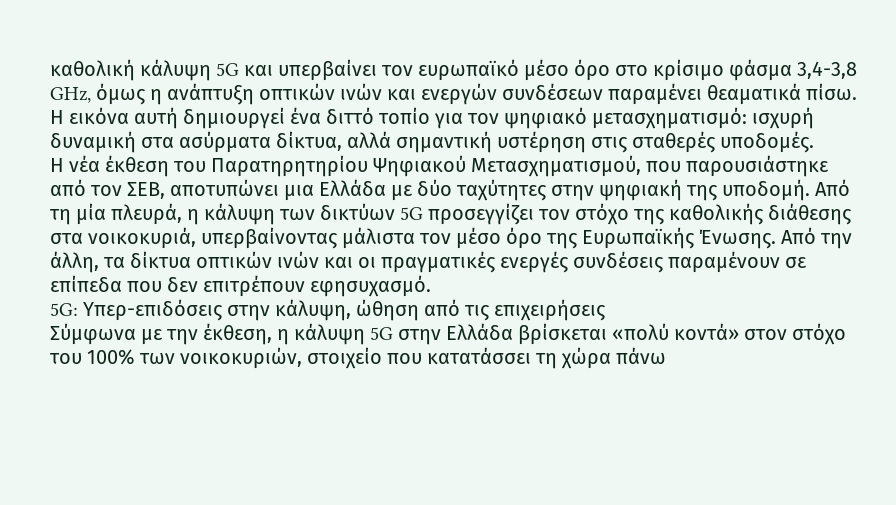καθολική κάλυψη 5G και υπερβαίνει τον ευρωπαϊκό μέσο όρο στο κρίσιμο φάσμα 3,4-3,8 GHz, όμως η ανάπτυξη οπτικών ινών και ενεργών συνδέσεων παραμένει θεαματικά πίσω. Η εικόνα αυτή δημιουργεί ένα διττό τοπίο για τον ψηφιακό μετασχηματισμό: ισχυρή δυναμική στα ασύρματα δίκτυα, αλλά σημαντική υστέρηση στις σταθερές υποδομές.
Η νέα έκθεση του Παρατηρητηρίου Ψηφιακού Μετασχηματισμού, που παρουσιάστηκε από τον ΣΕΒ, αποτυπώνει μια Ελλάδα με δύο ταχύτητες στην ψηφιακή της υποδομή. Από τη μία πλευρά, η κάλυψη των δικτύων 5G προσεγγίζει τον στόχο της καθολικής διάθεσης στα νοικοκυριά, υπερβαίνοντας μάλιστα τον μέσο όρο της Ευρωπαϊκής Ένωσης. Από την άλλη, τα δίκτυα οπτικών ινών και οι πραγματικές ενεργές συνδέσεις παραμένουν σε επίπεδα που δεν επιτρέπουν εφησυχασμό.
5G: Υπερ-επιδόσεις στην κάλυψη, ώθηση από τις επιχειρήσεις
Σύμφωνα με την έκθεση, η κάλυψη 5G στην Ελλάδα βρίσκεται «πολύ κοντά» στον στόχο του 100% των νοικοκυριών, στοιχείο που κατατάσσει τη χώρα πάνω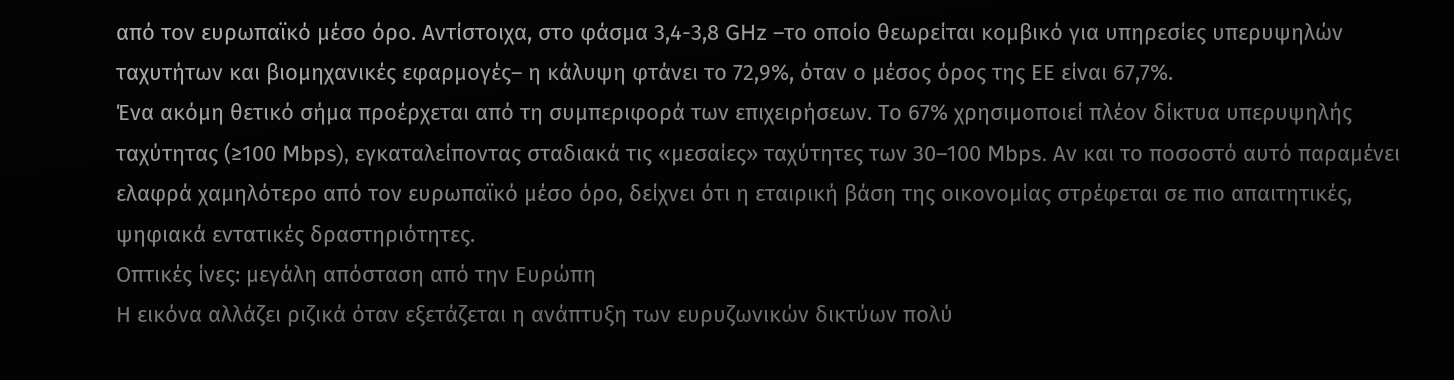από τον ευρωπαϊκό μέσο όρο. Αντίστοιχα, στο φάσμα 3,4-3,8 GHz –το οποίο θεωρείται κομβικό για υπηρεσίες υπερυψηλών ταχυτήτων και βιομηχανικές εφαρμογές– η κάλυψη φτάνει το 72,9%, όταν ο μέσος όρος της ΕΕ είναι 67,7%.
Ένα ακόμη θετικό σήμα προέρχεται από τη συμπεριφορά των επιχειρήσεων. Το 67% χρησιμοποιεί πλέον δίκτυα υπερυψηλής ταχύτητας (≥100 Mbps), εγκαταλείποντας σταδιακά τις «μεσαίες» ταχύτητες των 30–100 Mbps. Αν και το ποσοστό αυτό παραμένει ελαφρά χαμηλότερο από τον ευρωπαϊκό μέσο όρο, δείχνει ότι η εταιρική βάση της οικονομίας στρέφεται σε πιο απαιτητικές, ψηφιακά εντατικές δραστηριότητες.
Οπτικές ίνες: μεγάλη απόσταση από την Ευρώπη
Η εικόνα αλλάζει ριζικά όταν εξετάζεται η ανάπτυξη των ευρυζωνικών δικτύων πολύ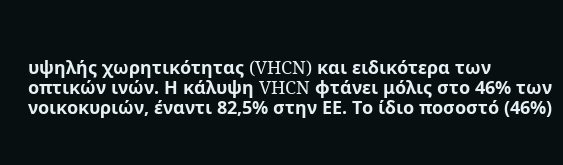υψηλής χωρητικότητας (VHCN) και ειδικότερα των οπτικών ινών. Η κάλυψη VHCN φτάνει μόλις στο 46% των νοικοκυριών, έναντι 82,5% στην ΕΕ. Το ίδιο ποσοστό (46%)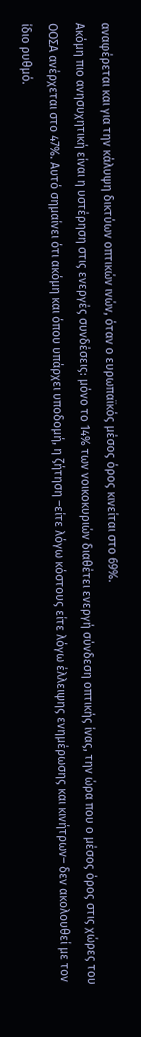αναφέρεται και για την κάλυψη δικτύων οπτικών ινών, όταν ο ευρωπαϊκός μέσος όρος κινείται στο 69%.
Ακόμη πιο ανησυχητική είναι η υστέρηση στις ενεργές συνδέσεις: μόνο το 14% των νοικοκυριών διαθέτει ενεργή σύνδεση οπτικής ίνας, την ώρα που ο μέσος όρος στις χώρες του ΟΟΣΑ ανέρχεται στο 47%. Αυτό σημαίνει ότι ακόμη και όπου υπάρχει υποδομή, η ζήτηση –είτε λόγω κόστους είτε λόγω έλλειψης ενημέρωσης και κινήτρων– δεν ακολουθεί με τον ίδιο ρυθμό.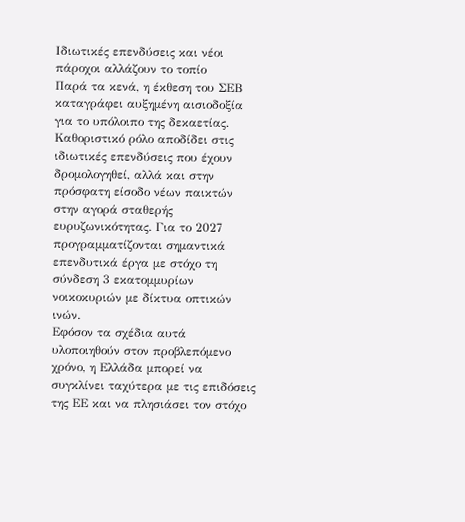Ιδιωτικές επενδύσεις και νέοι πάροχοι αλλάζουν το τοπίο
Παρά τα κενά, η έκθεση του ΣΕΒ καταγράφει αυξημένη αισιοδοξία για το υπόλοιπο της δεκαετίας. Καθοριστικό ρόλο αποδίδει στις ιδιωτικές επενδύσεις που έχουν δρομολογηθεί, αλλά και στην πρόσφατη είσοδο νέων παικτών στην αγορά σταθερής ευρυζωνικότητας. Για το 2027 προγραμματίζονται σημαντικά επενδυτικά έργα με στόχο τη σύνδεση 3 εκατομμυρίων νοικοκυριών με δίκτυα οπτικών ινών.
Εφόσον τα σχέδια αυτά υλοποιηθούν στον προβλεπόμενο χρόνο, η Ελλάδα μπορεί να συγκλίνει ταχύτερα με τις επιδόσεις της ΕΕ και να πλησιάσει τον στόχο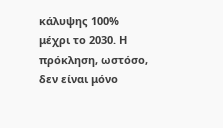κάλυψης 100% μέχρι το 2030. Η πρόκληση, ωστόσο, δεν είναι μόνο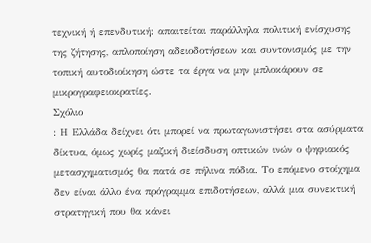τεχνική ή επενδυτική: απαιτείται παράλληλα πολιτική ενίσχυσης της ζήτησης, απλοποίηση αδειοδοτήσεων και συντονισμός με την τοπική αυτοδιοίκηση ώστε τα έργα να μην μπλοκάρουν σε μικρογραφειοκρατίες.
Σχόλιο
: Η Ελλάδα δείχνει ότι μπορεί να πρωταγωνιστήσει στα ασύρματα δίκτυα, όμως χωρίς μαζική διείσδυση οπτικών ινών ο ψηφιακός μετασχηματισμός θα πατά σε πήλινα πόδια. Το επόμενο στοίχημα δεν είναι άλλο ένα πρόγραμμα επιδοτήσεων, αλλά μια συνεκτική στρατηγική που θα κάνει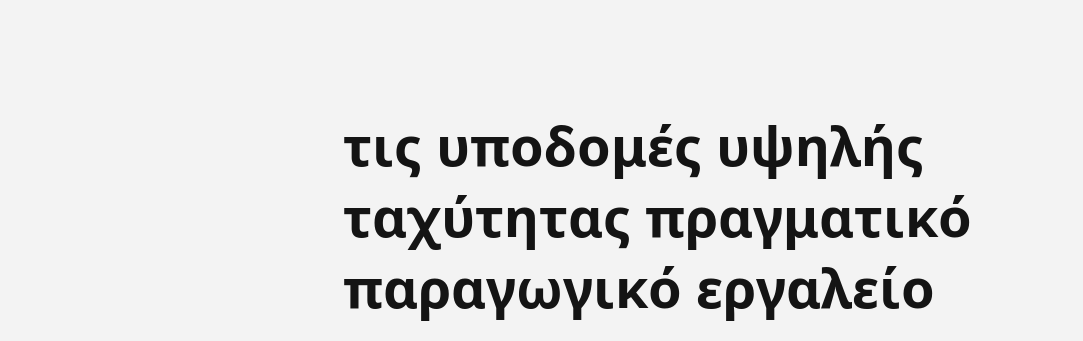τις υποδομές υψηλής ταχύτητας πραγματικό παραγωγικό εργαλείο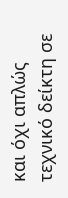και όχι απλώς τεχνικό δείκτη σε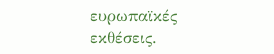ευρωπαϊκές εκθέσεις.